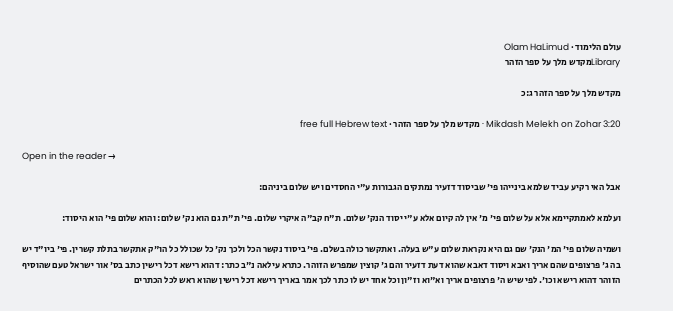עולם הלימוד · Olam HaLimud
Libraryמקדש מלך על ספר הזהר

מקדש מלך על ספר הזהר ג:כ

Mikdash Melekh on Zohar 3:20 · מקדש מלך על ספר הזהר · free full Hebrew text

Open in the reader →

אבל האי רקיע עביד שלמא בינייהו פי' שביסוד דזעיר נמתקים הגבורות ע"י החסדים ויש שלום ביניהם:

ועלמא לאמתקיימא אלא על שלום פי' מ' אין לה קיום אלא ע"י יסוד הנק' שלום. ת"ח קב"ה איקרי שלום. פי' ת"ת גם הוא נק' שלום: והוא שלום פי' הוא היסוד:

ושמיה שלום פי' המ' הנק' שם גם היא נקראת שלום ע"ש בעלה. ואתקשר כולה בשלם. פי' ביסוד נקשר הכל ולכך נק' כל שכולל כל הו"ק אתקשר בתלת קשרין. פי' ביו"ד יש בה ג' פרצופים שהם אריך ואבא ויסוד דאבא שהוא דעת דזעיר והם ג' קוצין שמפרש הזוהר. כתרא עילאה נ"ב כתר: דהוא רישא דכל רישין כתב בס' אור ישראל טעם שהוסיף הזוהר דהוא רישא וכו'. לפי שיש ה' פרצופים אריך וא"וא וז"ון וכל אחד יש לו כתר לכך אמר באריך רישא דכל רישין שהוא ראש לכל הכתרים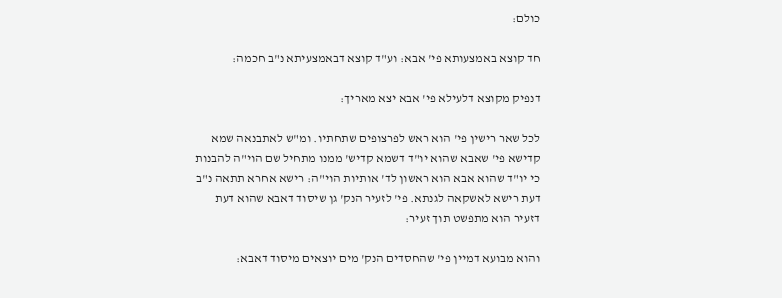כולם:

חד קוצא באמצעותא פי' אבא: וע"ד קוצא דבאמצעיתא נ"ב חכמה:

דנפיק מקוצא דלעילא פי' אבא יצא מאריך:

לכל שאר רישין פי' הוא ראש לפרצופים שתחתיו. ומ"ש לאתבנאה שמא קדישא פי' שאבא שהוא יו"ד דשמא קדיש' ממנו מתחיל שם הוי"ה להבנות כי יו"ד שהוא אבא הוא ראשון לד' אותיות הוי"ה: רישא אחרא תתאה נ"ב דעת רישא לאשקאה לגנתא. פי' לזעיר הנק' גן שיסוד דאבא שהוא דעת דזעיר הוא מתפשט תוך זעיר:

והוא מבועא דמיין פי' שהחסדים הנק' מים יוצאים מיסוד דאבא: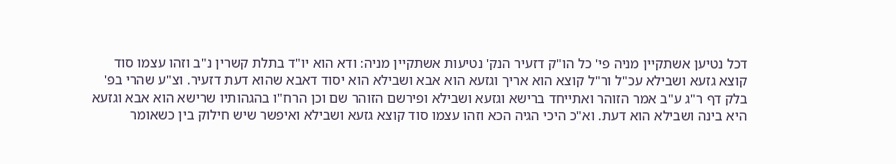דכל נטיען אשתקיין מניה פי' כל הו"ק דזעיר הנק' נטיעות אשתקיין מניה: ודא הוא יו"ד בתלת קשרין נ"ב וזהו עצמו סוד קוצא גזעא ושבילא עכ"ל ור"ל קוצא הוא אריך וגזעא הוא אבא ושבילא הוא יסוד דאבא שהוא דעת דזעיר. וצ"ע שהרי בפ' בלק דף ר"ג ע"ב אמר הזוהר ואתייחד ברישא וגזעא ושבילא ופירשם הזוהר שם וכן הרח"ו בהגהותיו שרישא הוא אבא וגזעא היא בינה ושבילא הוא דעת. וא"כ היכי הגיה הכא וזהו עצמו סוד קוצא גזעא ושבילא ואיפשר שיש חילוק בין כשאומר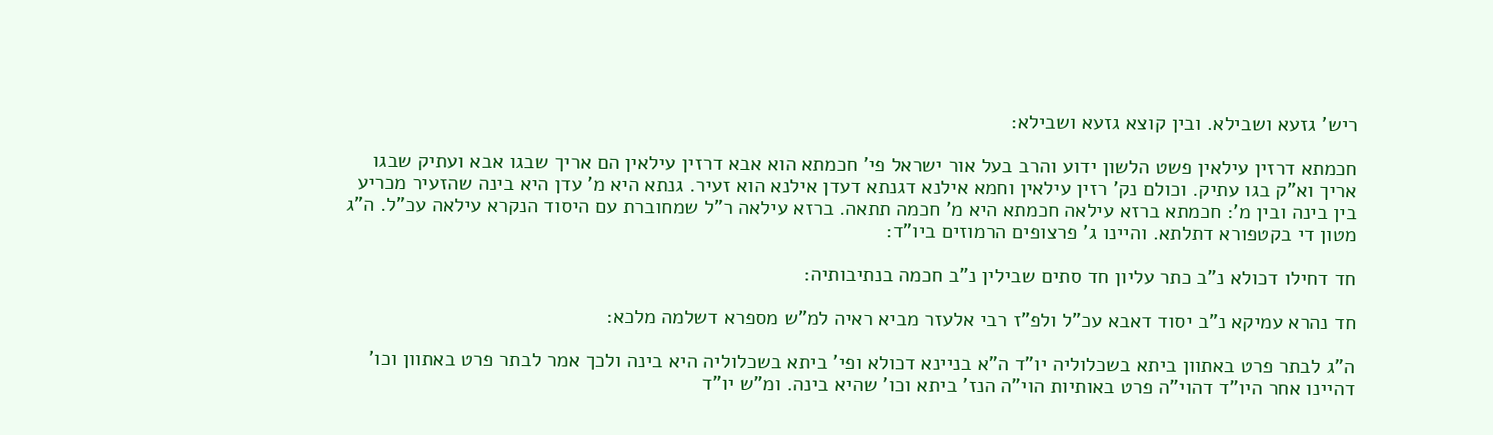ריש' גזעא ושבילא. ובין קוצא גזעא ושבילא:

חכמתא דרזין עילאין פשט הלשון ידוע והרב בעל אור ישראל פי' חכמתא הוא אבא דרזין עילאין הם אריך שבגו אבא ועתיק שבגו אריך וא"ק בגו עתיק. וכולם נק' רזין עילאין וחמא אילנא דגנתא דעדן אילנא הוא זעיר. גנתא היא מ' עדן היא בינה שהזעיר מכריע בין בינה ובין מ': חכמתא ברזא עילאה חכמתא היא מ' חכמה תתאה. ברזא עילאה ר"ל שמחוברת עם היסוד הנקרא עילאה עכ"ל. ה"ג מטון די בקטפורא דתלתא. והיינו ג' פרצופים הרמוזים ביו"ד:

חד דחילו דכולא נ"ב כתר עליון חד סתים שבילין נ"ב חכמה בנתיבותיה:

חד נהרא עמיקא נ"ב יסוד דאבא עכ"ל ולפ"ז רבי אלעזר מביא ראיה למ"ש מספרא דשלמה מלכא:

ה"ג לבתר פרט באתוון ביתא בשכלוליה יו"ד ה"א בניינא דכולא ופי' ביתא בשכלוליה היא בינה ולכך אמר לבתר פרט באתוון וכו' דהיינו אחר היו"ד דהוי"ה פרט באותיות הוי"ה הנז' ביתא וכו' שהיא בינה. ומ"ש יו"ד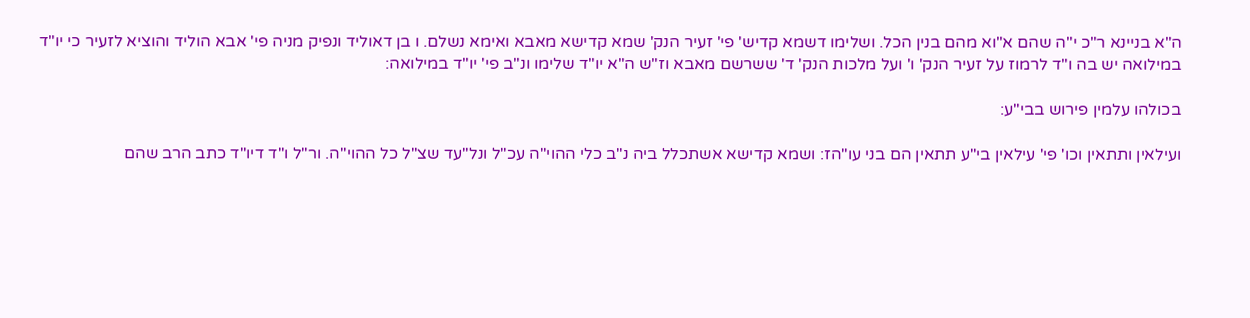ה"א בניינא ר"כ י"ה שהם א"וא מהם בנין הכל. ושלימו דשמא קדיש' פי' זעיר הנק' שמא קדישא מאבא ואימא נשלם. ו בן דאוליד ונפיק מניה פי' אבא הוליד והוציא לזעיר כי יו"ד במילואה יש בה ו"ד לרמוז על זעיר הנק' ו' ועל מלכות הנק' ד' ששרשם מאבא וז"ש ה"א יו"ד שלימו ונ"ב פי' יו"ד במילואה:

בכולהו עלמין פירוש בבי"ע:

ועילאין ותתאין וכו' פי' עילאין בי"ע תתאין הם בני עו"הז: ושמא קדישא אשתכלל ביה נ"ב כלי ההוי"ה עכ"ל ונל"עד שצ"ל כל ההוי"ה. ור"ל ו"ד דיו"ד כתב הרב שהם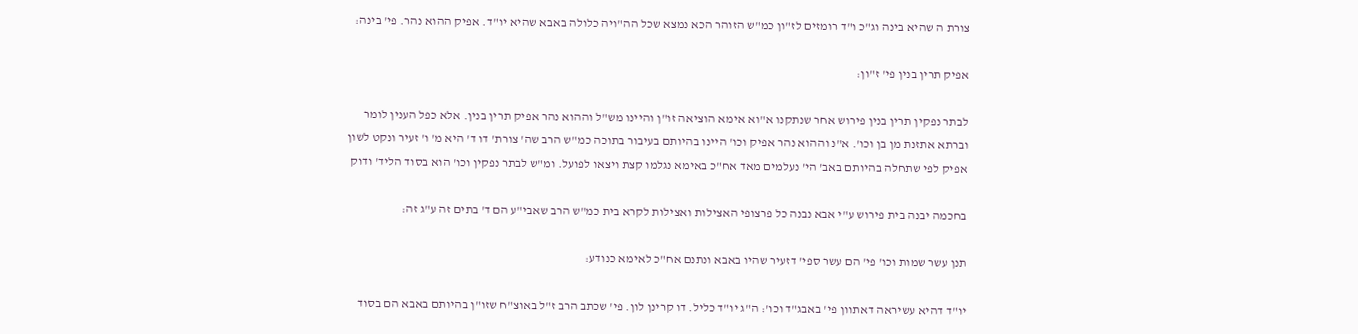צורת ה שהיא בינה וג"כ ו"ד רומזים לז"ון כמ"ש הזוהר הכא נמצא שכל הה"ויה כלולה באבא שהיא יו"ד. אפיק ההוא נהר. פי' בינה:

אפיק תרין בנין פי' ז"ון:

לבתר נפקין תרין בנין פירוש אחר שנתקנו א"וא אימא הוציאה זו"ן והיינו מש"ל וההוא נהר אפיק תרין בנין. אלא כפל הענין לומר וברתא אתזנת מן בן וכו'. א"נ וההוא נהר אפיק וכו' היינו בהיותם בעיבור בתוכה כמ"ש הרב שה' צורת' דו ד' היא מ' ו' זעיר ונקט לשון אפיק לפי שתחלה בהיותם באב' הי' נעלמים מאד אח"כ באימא נגלמו קצת ויצאו לפועל. ומ"ש לבתר נפקין וכו' הוא בסוד הליד' ודוק

בחכמה יבנה בית פירוש ע"י אבא נבנה כל פרצופי האצילות ואצילות לקרא בית כמ"ש הרב שאבי"ע הם ד' בתים זה ע"ג זה:

תנן עשר שמות וכו' פי' הם עשר ספי' דזעיר שהיו באבא ונתנם אח"כ לאימא כנודע:

יו"ד דהיא עשיראה דאתוון פי' באבג"ד וכו': ה"ג יו"ד כליל. דו קרינן לון. פי' שכתב הרב ז"ל באוצ"ח שזו"ן בהיותם באבא הם בסוד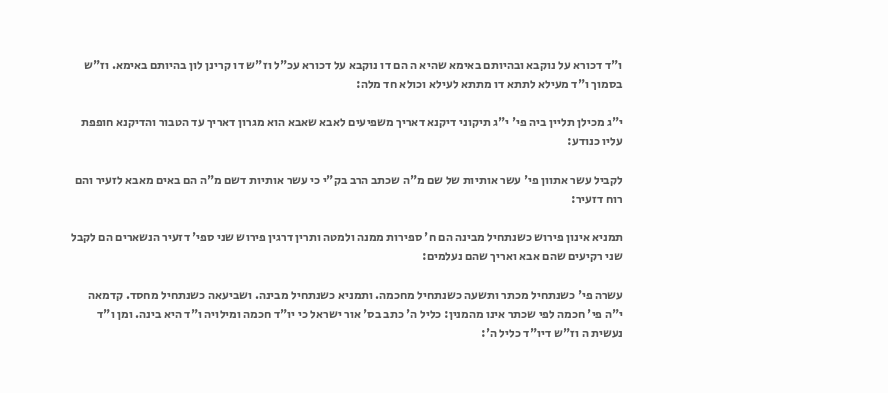ו"ד דכורא על נוקבא ובהיותם באימא שהיא ה הם דו נוקבא על דכורא עכ"ל וז"ש דו קרינן לון בהיותם באימא. וז"ש בסמוך ו"ד מעילא לתתא דו מתתא לעילא וכולא חד מלה:

י"ג מכילן תליין ביה פי' י"ג תיקוני דיקנא דאריך משפיעים לאבא שאבא הוא מגרון דאריך עד הטבור והדיקנא חופפת עליו כנודע:

לקביל עשר אתוון פי' עשר אותיות של שם מ"ה שכתב הרב בק"י כי עשר אותיות דשם מ"ה הם באים מאבא לזעיר והם רוח דזעיר:

תמניא אינון פירוש כשנתחיל מבינה הם ח' ספירות ממנה ולמטה ותרין דרגין פירוש שני ספי' דזעיר הנשארים הם לקבל שני רקיעים שהם אבא ואריך שהם נעלמים:

עשרה פי' כשנתחיל מכתר ותשעה כשנתחיל מחכמה. ותמניא כשנתחיל מבינה. ושביעאה כשנתחיל מחסד. קדמאה י"ה פי' חכמה לפי שכתר אינו מהמנין: כליל ה' כתב בס' אור ישראל כי יו"ד חכמה ומילויה ו"ד היא בינה. ומן ו"ד נעשית ה וז"ש דיו"ד כליל ה':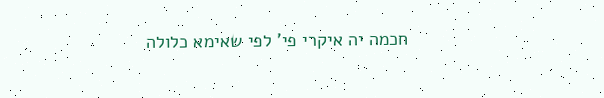חכמה יה איקרי פי' לפי שאימא כלולה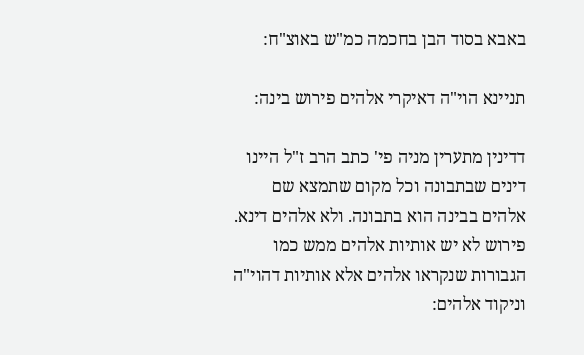באבא בסוד הבן בחכמה כמ"ש באוצ"ח:

תניינא הוי"ה דאיקרי אלהים פירוש בינה:

דדינין מתערין מניה פי' כתב הרב ז"ל היינו דינים שבתבונה וכל מקום שתמצא שם אלהים בבינה הוא בתבונה. ולא אלהים דינא. פירוש לא יש אותיות אלהים ממש כמו הגבורות שנקראו אלהים אלא אותיות דהוי"ה וניקוד אלהים: